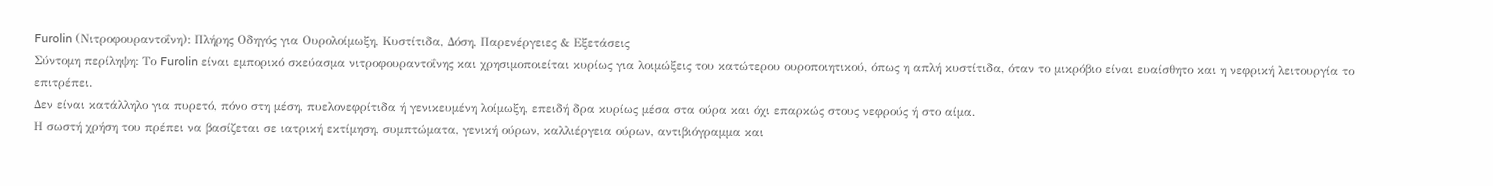Furolin (Νιτροφουραντοΐνη): Πλήρης Οδηγός για Ουρολοίμωξη, Κυστίτιδα, Δόση, Παρενέργειες & Εξετάσεις
Σύντομη περίληψη: Το Furolin είναι εμπορικό σκεύασμα νιτροφουραντοΐνης και χρησιμοποιείται κυρίως για λοιμώξεις του κατώτερου ουροποιητικού, όπως η απλή κυστίτιδα, όταν το μικρόβιο είναι ευαίσθητο και η νεφρική λειτουργία το επιτρέπει.
Δεν είναι κατάλληλο για πυρετό, πόνο στη μέση, πυελονεφρίτιδα ή γενικευμένη λοίμωξη, επειδή δρα κυρίως μέσα στα ούρα και όχι επαρκώς στους νεφρούς ή στο αίμα.
Η σωστή χρήση του πρέπει να βασίζεται σε ιατρική εκτίμηση, συμπτώματα, γενική ούρων, καλλιέργεια ούρων, αντιβιόγραμμα και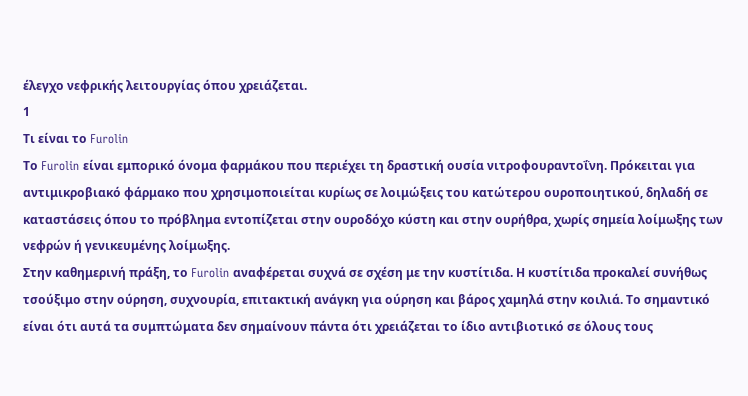έλεγχο νεφρικής λειτουργίας όπου χρειάζεται.
1
Τι είναι το Furolin
Το Furolin είναι εμπορικό όνομα φαρμάκου που περιέχει τη δραστική ουσία νιτροφουραντοΐνη. Πρόκειται για αντιμικροβιακό φάρμακο που χρησιμοποιείται κυρίως σε λοιμώξεις του κατώτερου ουροποιητικού, δηλαδή σε καταστάσεις όπου το πρόβλημα εντοπίζεται στην ουροδόχο κύστη και στην ουρήθρα, χωρίς σημεία λοίμωξης των νεφρών ή γενικευμένης λοίμωξης.
Στην καθημερινή πράξη, το Furolin αναφέρεται συχνά σε σχέση με την κυστίτιδα. Η κυστίτιδα προκαλεί συνήθως τσούξιμο στην ούρηση, συχνουρία, επιτακτική ανάγκη για ούρηση και βάρος χαμηλά στην κοιλιά. Το σημαντικό είναι ότι αυτά τα συμπτώματα δεν σημαίνουν πάντα ότι χρειάζεται το ίδιο αντιβιοτικό σε όλους τους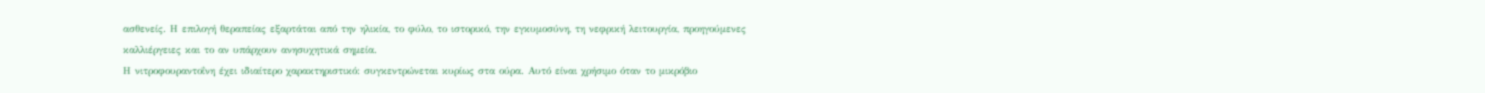ασθενείς. Η επιλογή θεραπείας εξαρτάται από την ηλικία, το φύλο, το ιστορικό, την εγκυμοσύνη, τη νεφρική λειτουργία, προηγούμενες καλλιέργειες και το αν υπάρχουν ανησυχητικά σημεία.
Η νιτροφουραντοΐνη έχει ιδιαίτερο χαρακτηριστικό: συγκεντρώνεται κυρίως στα ούρα. Αυτό είναι χρήσιμο όταν το μικρόβιο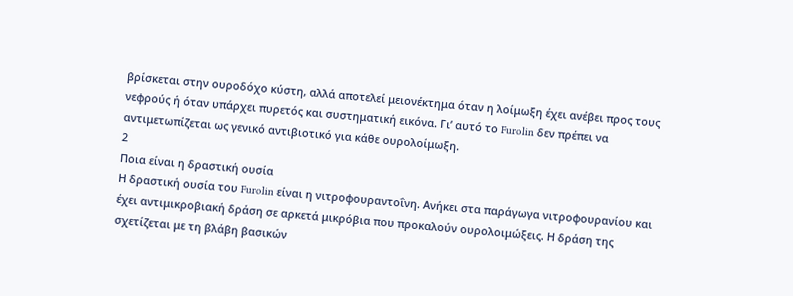βρίσκεται στην ουροδόχο κύστη, αλλά αποτελεί μειονέκτημα όταν η λοίμωξη έχει ανέβει προς τους νεφρούς ή όταν υπάρχει πυρετός και συστηματική εικόνα. Γι’ αυτό το Furolin δεν πρέπει να αντιμετωπίζεται ως γενικό αντιβιοτικό για κάθε ουρολοίμωξη.
2
Ποια είναι η δραστική ουσία
Η δραστική ουσία του Furolin είναι η νιτροφουραντοΐνη. Ανήκει στα παράγωγα νιτροφουρανίου και έχει αντιμικροβιακή δράση σε αρκετά μικρόβια που προκαλούν ουρολοιμώξεις. Η δράση της σχετίζεται με τη βλάβη βασικών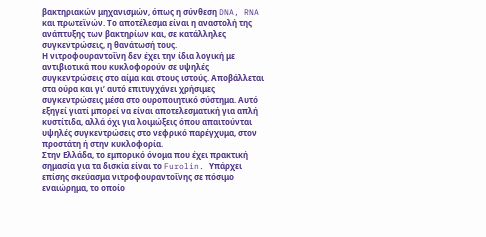βακτηριακών μηχανισμών, όπως η σύνθεση DNA, RNA και πρωτεϊνών. Το αποτέλεσμα είναι η αναστολή της ανάπτυξης των βακτηρίων και, σε κατάλληλες συγκεντρώσεις, η θανάτωσή τους.
Η νιτροφουραντοΐνη δεν έχει την ίδια λογική με αντιβιοτικά που κυκλοφορούν σε υψηλές συγκεντρώσεις στο αίμα και στους ιστούς. Αποβάλλεται στα ούρα και γι’ αυτό επιτυγχάνει χρήσιμες συγκεντρώσεις μέσα στο ουροποιητικό σύστημα. Αυτό εξηγεί γιατί μπορεί να είναι αποτελεσματική για απλή κυστίτιδα, αλλά όχι για λοιμώξεις όπου απαιτούνται υψηλές συγκεντρώσεις στο νεφρικό παρέγχυμα, στον προστάτη ή στην κυκλοφορία.
Στην Ελλάδα, το εμπορικό όνομα που έχει πρακτική σημασία για τα δισκία είναι το Furolin. Υπάρχει επίσης σκεύασμα νιτροφουραντοΐνης σε πόσιμο εναιώρημα, το οποίο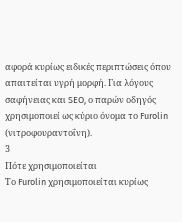αφορά κυρίως ειδικές περιπτώσεις όπου απαιτείται υγρή μορφή. Για λόγους σαφήνειας και SEO, ο παρών οδηγός χρησιμοποιεί ως κύριο όνομα το Furolin (νιτροφουραντοΐνη).
3
Πότε χρησιμοποιείται
Το Furolin χρησιμοποιείται κυρίως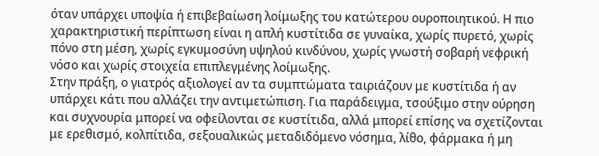όταν υπάρχει υποψία ή επιβεβαίωση λοίμωξης του κατώτερου ουροποιητικού. Η πιο χαρακτηριστική περίπτωση είναι η απλή κυστίτιδα σε γυναίκα, χωρίς πυρετό, χωρίς πόνο στη μέση, χωρίς εγκυμοσύνη υψηλού κινδύνου, χωρίς γνωστή σοβαρή νεφρική νόσο και χωρίς στοιχεία επιπλεγμένης λοίμωξης.
Στην πράξη, ο γιατρός αξιολογεί αν τα συμπτώματα ταιριάζουν με κυστίτιδα ή αν υπάρχει κάτι που αλλάζει την αντιμετώπιση. Για παράδειγμα, τσούξιμο στην ούρηση και συχνουρία μπορεί να οφείλονται σε κυστίτιδα, αλλά μπορεί επίσης να σχετίζονται με ερεθισμό, κολπίτιδα, σεξουαλικώς μεταδιδόμενο νόσημα, λίθο, φάρμακα ή μη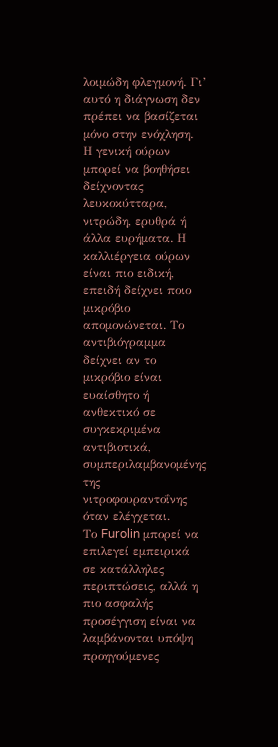λοιμώδη φλεγμονή. Γι’ αυτό η διάγνωση δεν πρέπει να βασίζεται μόνο στην ενόχληση.
Η γενική ούρων μπορεί να βοηθήσει δείχνοντας λευκοκύτταρα, νιτρώδη, ερυθρά ή άλλα ευρήματα. Η καλλιέργεια ούρων είναι πιο ειδική, επειδή δείχνει ποιο μικρόβιο απομονώνεται. Το αντιβιόγραμμα δείχνει αν το μικρόβιο είναι ευαίσθητο ή ανθεκτικό σε συγκεκριμένα αντιβιοτικά, συμπεριλαμβανομένης της νιτροφουραντοΐνης όταν ελέγχεται.
Το Furolin μπορεί να επιλεγεί εμπειρικά σε κατάλληλες περιπτώσεις, αλλά η πιο ασφαλής προσέγγιση είναι να λαμβάνονται υπόψη προηγούμενες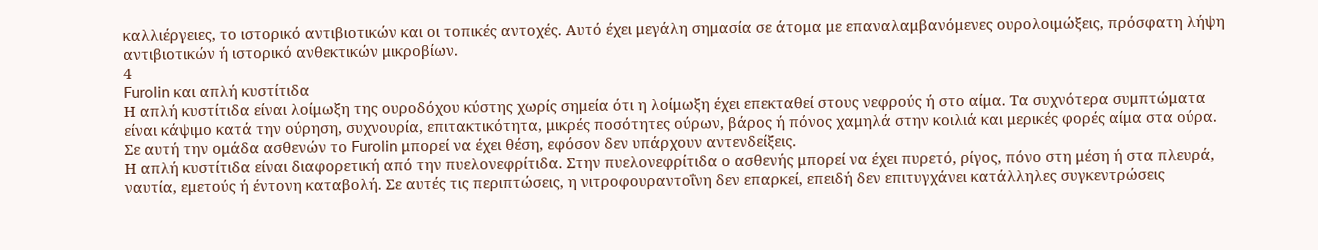καλλιέργειες, το ιστορικό αντιβιοτικών και οι τοπικές αντοχές. Αυτό έχει μεγάλη σημασία σε άτομα με επαναλαμβανόμενες ουρολοιμώξεις, πρόσφατη λήψη αντιβιοτικών ή ιστορικό ανθεκτικών μικροβίων.
4
Furolin και απλή κυστίτιδα
Η απλή κυστίτιδα είναι λοίμωξη της ουροδόχου κύστης χωρίς σημεία ότι η λοίμωξη έχει επεκταθεί στους νεφρούς ή στο αίμα. Τα συχνότερα συμπτώματα είναι κάψιμο κατά την ούρηση, συχνουρία, επιτακτικότητα, μικρές ποσότητες ούρων, βάρος ή πόνος χαμηλά στην κοιλιά και μερικές φορές αίμα στα ούρα. Σε αυτή την ομάδα ασθενών το Furolin μπορεί να έχει θέση, εφόσον δεν υπάρχουν αντενδείξεις.
Η απλή κυστίτιδα είναι διαφορετική από την πυελονεφρίτιδα. Στην πυελονεφρίτιδα ο ασθενής μπορεί να έχει πυρετό, ρίγος, πόνο στη μέση ή στα πλευρά, ναυτία, εμετούς ή έντονη καταβολή. Σε αυτές τις περιπτώσεις, η νιτροφουραντοΐνη δεν επαρκεί, επειδή δεν επιτυγχάνει κατάλληλες συγκεντρώσεις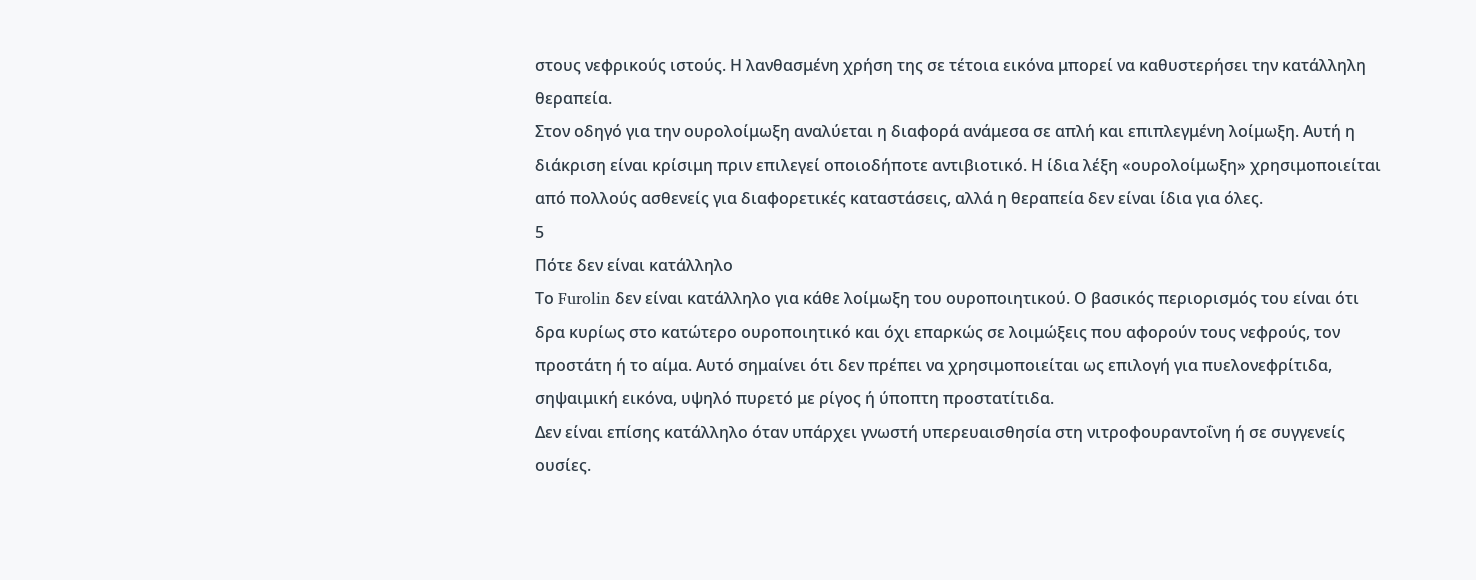στους νεφρικούς ιστούς. Η λανθασμένη χρήση της σε τέτοια εικόνα μπορεί να καθυστερήσει την κατάλληλη θεραπεία.
Στον οδηγό για την ουρολοίμωξη αναλύεται η διαφορά ανάμεσα σε απλή και επιπλεγμένη λοίμωξη. Αυτή η διάκριση είναι κρίσιμη πριν επιλεγεί οποιοδήποτε αντιβιοτικό. Η ίδια λέξη «ουρολοίμωξη» χρησιμοποιείται από πολλούς ασθενείς για διαφορετικές καταστάσεις, αλλά η θεραπεία δεν είναι ίδια για όλες.
5
Πότε δεν είναι κατάλληλο
Το Furolin δεν είναι κατάλληλο για κάθε λοίμωξη του ουροποιητικού. Ο βασικός περιορισμός του είναι ότι δρα κυρίως στο κατώτερο ουροποιητικό και όχι επαρκώς σε λοιμώξεις που αφορούν τους νεφρούς, τον προστάτη ή το αίμα. Αυτό σημαίνει ότι δεν πρέπει να χρησιμοποιείται ως επιλογή για πυελονεφρίτιδα, σηψαιμική εικόνα, υψηλό πυρετό με ρίγος ή ύποπτη προστατίτιδα.
Δεν είναι επίσης κατάλληλο όταν υπάρχει γνωστή υπερευαισθησία στη νιτροφουραντοΐνη ή σε συγγενείς ουσίες.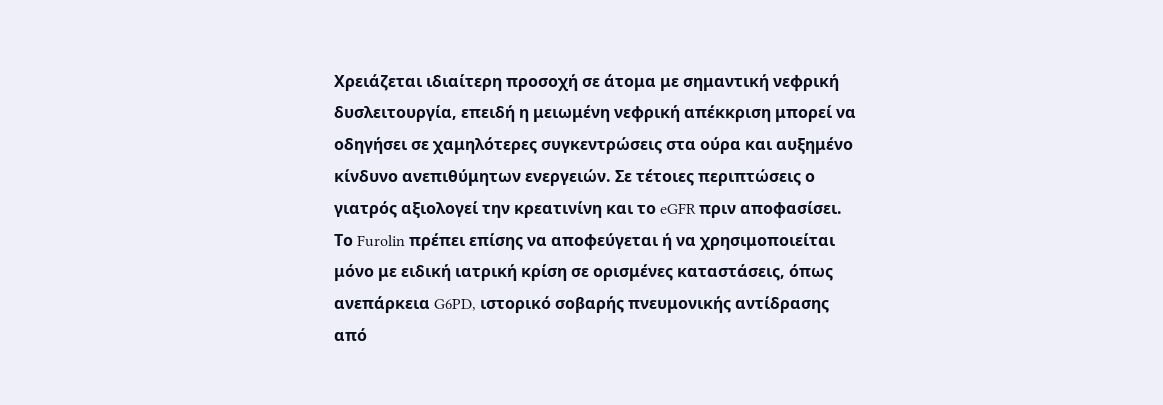Χρειάζεται ιδιαίτερη προσοχή σε άτομα με σημαντική νεφρική δυσλειτουργία, επειδή η μειωμένη νεφρική απέκκριση μπορεί να οδηγήσει σε χαμηλότερες συγκεντρώσεις στα ούρα και αυξημένο κίνδυνο ανεπιθύμητων ενεργειών. Σε τέτοιες περιπτώσεις ο γιατρός αξιολογεί την κρεατινίνη και το eGFR πριν αποφασίσει.
Το Furolin πρέπει επίσης να αποφεύγεται ή να χρησιμοποιείται μόνο με ειδική ιατρική κρίση σε ορισμένες καταστάσεις, όπως ανεπάρκεια G6PD, ιστορικό σοβαρής πνευμονικής αντίδρασης από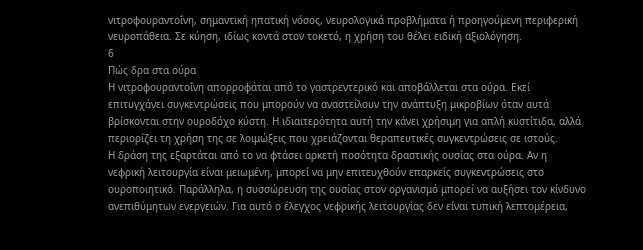νιτροφουραντοΐνη, σημαντική ηπατική νόσος, νευρολογικά προβλήματα ή προηγούμενη περιφερική νευροπάθεια. Σε κύηση, ιδίως κοντά στον τοκετό, η χρήση του θέλει ειδική αξιολόγηση.
6
Πώς δρα στα ούρα
Η νιτροφουραντοΐνη απορροφάται από το γαστρεντερικό και αποβάλλεται στα ούρα. Εκεί επιτυγχάνει συγκεντρώσεις που μπορούν να αναστείλουν την ανάπτυξη μικροβίων όταν αυτά βρίσκονται στην ουροδόχο κύστη. Η ιδιαιτερότητα αυτή την κάνει χρήσιμη για απλή κυστίτιδα, αλλά περιορίζει τη χρήση της σε λοιμώξεις που χρειάζονται θεραπευτικές συγκεντρώσεις σε ιστούς.
Η δράση της εξαρτάται από το να φτάσει αρκετή ποσότητα δραστικής ουσίας στα ούρα. Αν η νεφρική λειτουργία είναι μειωμένη, μπορεί να μην επιτευχθούν επαρκείς συγκεντρώσεις στο ουροποιητικό. Παράλληλα, η συσσώρευση της ουσίας στον οργανισμό μπορεί να αυξήσει τον κίνδυνο ανεπιθύμητων ενεργειών. Για αυτό ο έλεγχος νεφρικής λειτουργίας δεν είναι τυπική λεπτομέρεια,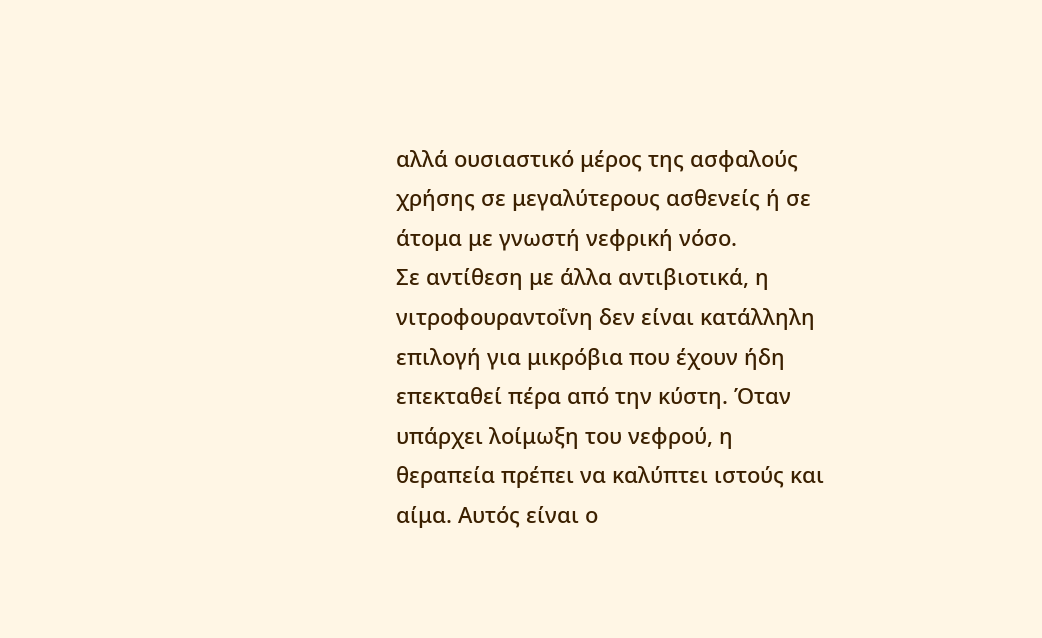αλλά ουσιαστικό μέρος της ασφαλούς χρήσης σε μεγαλύτερους ασθενείς ή σε άτομα με γνωστή νεφρική νόσο.
Σε αντίθεση με άλλα αντιβιοτικά, η νιτροφουραντοΐνη δεν είναι κατάλληλη επιλογή για μικρόβια που έχουν ήδη επεκταθεί πέρα από την κύστη. Όταν υπάρχει λοίμωξη του νεφρού, η θεραπεία πρέπει να καλύπτει ιστούς και αίμα. Αυτός είναι ο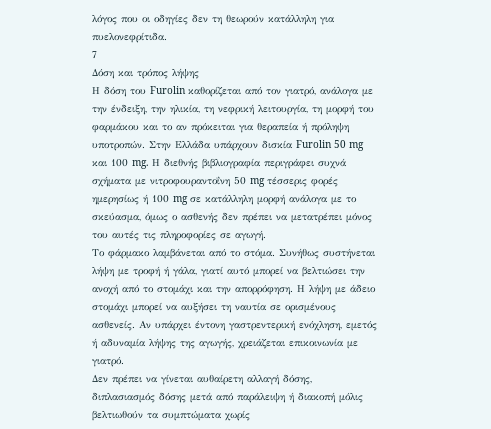λόγος που οι οδηγίες δεν τη θεωρούν κατάλληλη για πυελονεφρίτιδα.
7
Δόση και τρόπος λήψης
Η δόση του Furolin καθορίζεται από τον γιατρό, ανάλογα με την ένδειξη, την ηλικία, τη νεφρική λειτουργία, τη μορφή του φαρμάκου και το αν πρόκειται για θεραπεία ή πρόληψη υποτροπών. Στην Ελλάδα υπάρχουν δισκία Furolin 50 mg και 100 mg. Η διεθνής βιβλιογραφία περιγράφει συχνά σχήματα με νιτροφουραντοΐνη 50 mg τέσσερις φορές ημερησίως ή 100 mg σε κατάλληλη μορφή ανάλογα με το σκεύασμα, όμως ο ασθενής δεν πρέπει να μετατρέπει μόνος του αυτές τις πληροφορίες σε αγωγή.
Το φάρμακο λαμβάνεται από το στόμα. Συνήθως συστήνεται λήψη με τροφή ή γάλα, γιατί αυτό μπορεί να βελτιώσει την ανοχή από το στομάχι και την απορρόφηση. Η λήψη με άδειο στομάχι μπορεί να αυξήσει τη ναυτία σε ορισμένους ασθενείς. Αν υπάρχει έντονη γαστρεντερική ενόχληση, εμετός ή αδυναμία λήψης της αγωγής, χρειάζεται επικοινωνία με γιατρό.
Δεν πρέπει να γίνεται αυθαίρετη αλλαγή δόσης, διπλασιασμός δόσης μετά από παράλειψη ή διακοπή μόλις βελτιωθούν τα συμπτώματα χωρίς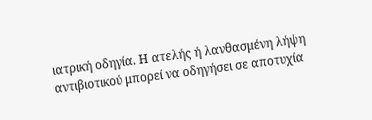ιατρική οδηγία. Η ατελής ή λανθασμένη λήψη αντιβιοτικού μπορεί να οδηγήσει σε αποτυχία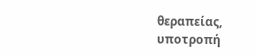θεραπείας, υποτροπή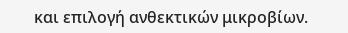και επιλογή ανθεκτικών μικροβίων.